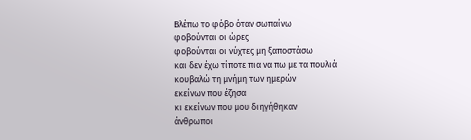Βλέπω το φόβο όταν σωπαίνω
φοβούνται οι ώρες
φοβούνται οι νύχτες μη ξαποστάσω
και δεν έχω τίποτε πια να πω με τα πουλιά
κουβαλώ τη μνήμη των ημερών
εκείνων που έζησα
κι εκείνων που μου διηγήθηκαν
άνθρωποι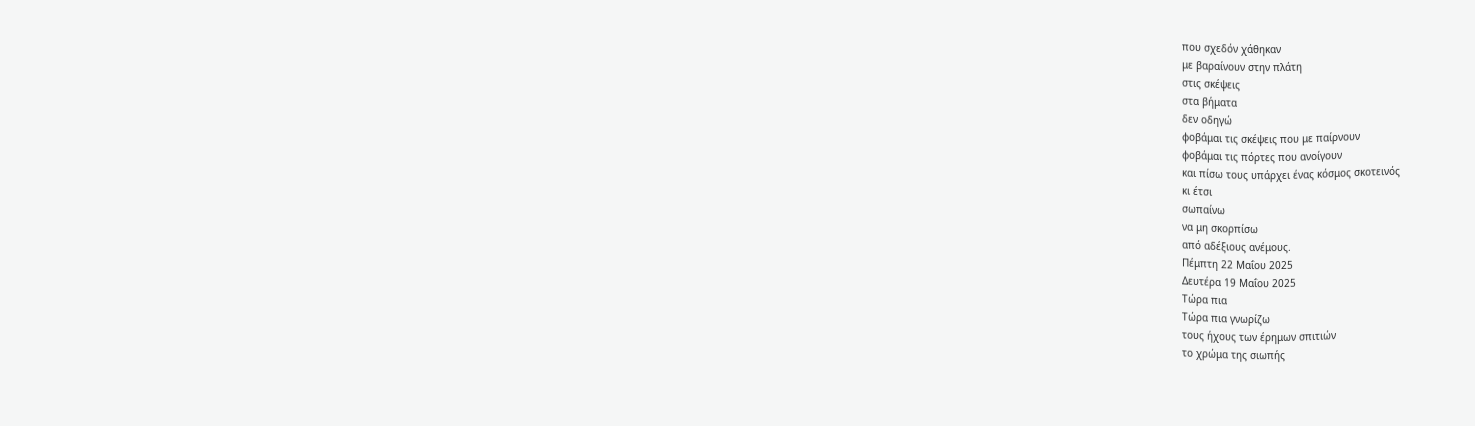που σχεδόν χάθηκαν
με βαραίνουν στην πλάτη
στις σκέψεις
στα βήματα
δεν οδηγώ
φοβάμαι τις σκέψεις που με παίρνουν
φοβάμαι τις πόρτες που ανοίγουν
και πίσω τους υπάρχει ένας κόσμος σκοτεινός
κι έτσι
σωπαίνω
να μη σκορπίσω
από αδέξιους ανέμους.
Πέμπτη 22 Μαΐου 2025
Δευτέρα 19 Μαΐου 2025
Τώρα πια
Τώρα πια γνωρίζω
τους ήχους των έρημων σπιτιών
το χρώμα της σιωπής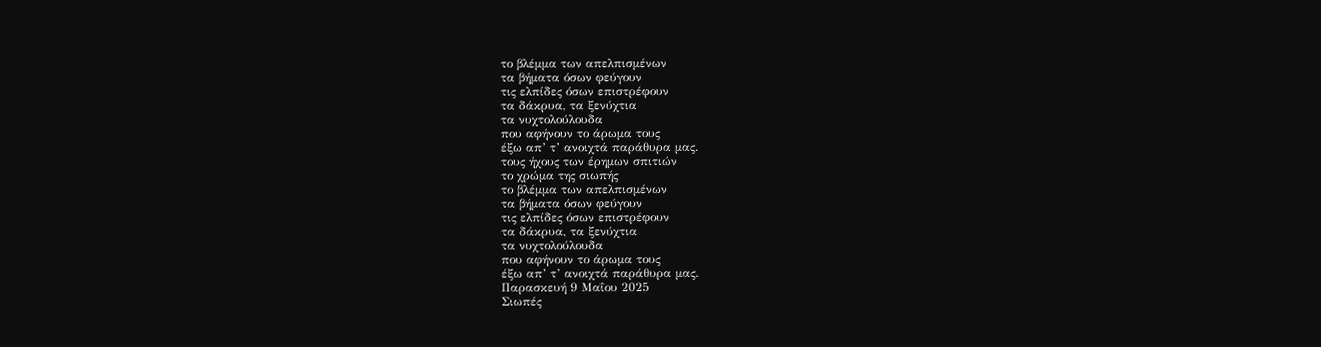το βλέμμα των απελπισμένων
τα βήματα όσων φεύγουν
τις ελπίδες όσων επιστρέφουν
τα δάκρυα, τα ξενύχτια
τα νυχτολούλουδα
που αφήνουν το άρωμα τους
έξω απ’ τ’ ανοιχτά παράθυρα μας.
τους ήχους των έρημων σπιτιών
το χρώμα της σιωπής
το βλέμμα των απελπισμένων
τα βήματα όσων φεύγουν
τις ελπίδες όσων επιστρέφουν
τα δάκρυα, τα ξενύχτια
τα νυχτολούλουδα
που αφήνουν το άρωμα τους
έξω απ’ τ’ ανοιχτά παράθυρα μας.
Παρασκευή 9 Μαΐου 2025
Σιωπές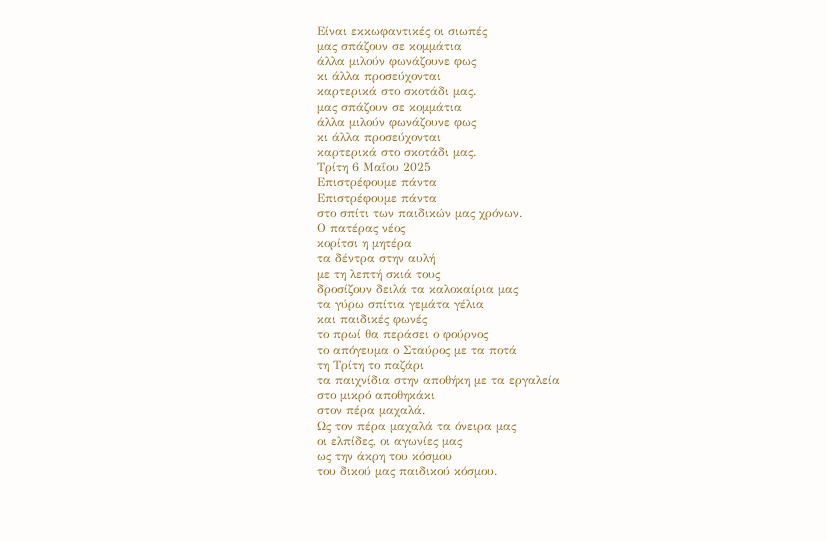Είναι εκκωφαντικές οι σιωπές
μας σπάζουν σε κομμάτια
άλλα μιλούν φωνάζουνε φως
κι άλλα προσεύχονται
καρτερικά στο σκοτάδι μας.
μας σπάζουν σε κομμάτια
άλλα μιλούν φωνάζουνε φως
κι άλλα προσεύχονται
καρτερικά στο σκοτάδι μας.
Τρίτη 6 Μαΐου 2025
Επιστρέφουμε πάντα
Επιστρέφουμε πάντα
στο σπίτι των παιδικών μας χρόνων.
Ο πατέρας νέος
κορίτσι η μητέρα
τα δέντρα στην αυλή
με τη λεπτή σκιά τους
δροσίζουν δειλά τα καλοκαίρια μας
τα γύρω σπίτια γεμάτα γέλια
και παιδικές φωνές
το πρωί θα περάσει ο φούρνος
το απόγευμα ο Σταύρος με τα ποτά
τη Τρίτη το παζάρι
τα παιχνίδια στην αποθήκη με τα εργαλεία
στο μικρό αποθηκάκι
στον πέρα μαχαλά.
Ως τον πέρα μαχαλά τα όνειρα μας
οι ελπίδες, οι αγωνίες μας
ως την άκρη του κόσμου
του δικού μας παιδικού κόσμου.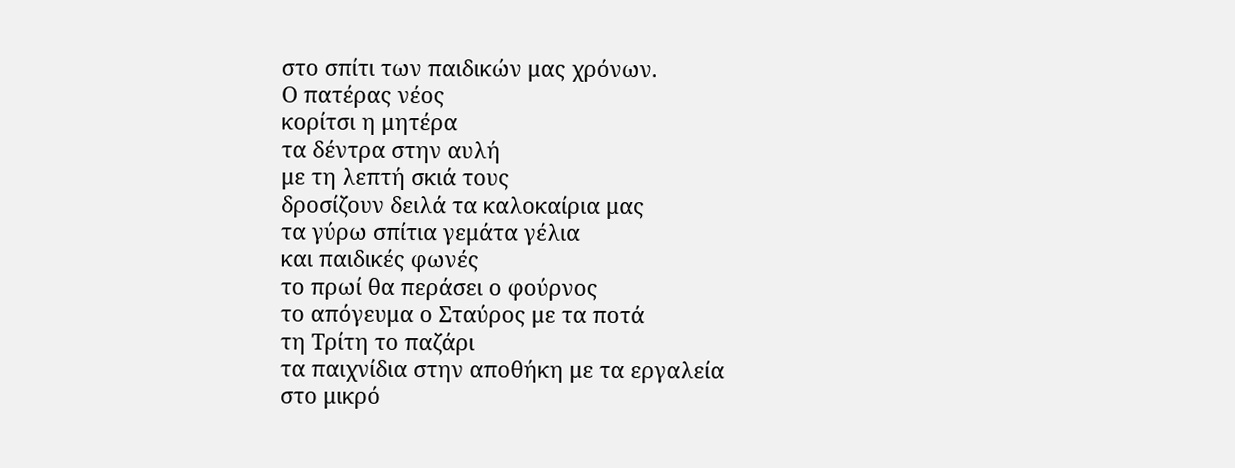στο σπίτι των παιδικών μας χρόνων.
Ο πατέρας νέος
κορίτσι η μητέρα
τα δέντρα στην αυλή
με τη λεπτή σκιά τους
δροσίζουν δειλά τα καλοκαίρια μας
τα γύρω σπίτια γεμάτα γέλια
και παιδικές φωνές
το πρωί θα περάσει ο φούρνος
το απόγευμα ο Σταύρος με τα ποτά
τη Τρίτη το παζάρι
τα παιχνίδια στην αποθήκη με τα εργαλεία
στο μικρό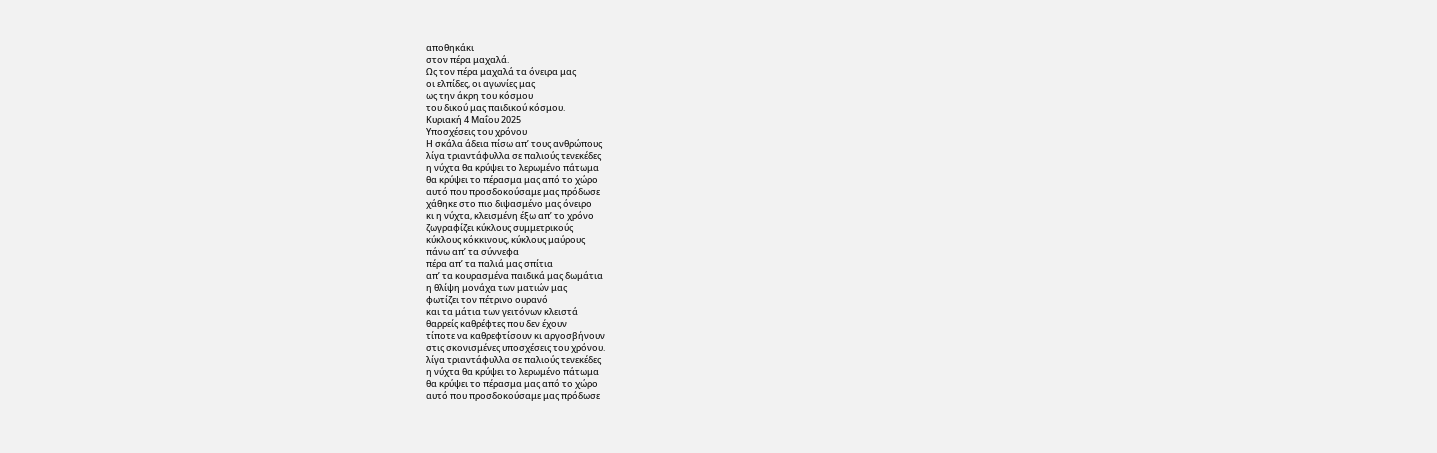αποθηκάκι
στον πέρα μαχαλά.
Ως τον πέρα μαχαλά τα όνειρα μας
οι ελπίδες, οι αγωνίες μας
ως την άκρη του κόσμου
του δικού μας παιδικού κόσμου.
Κυριακή 4 Μαΐου 2025
Υποσχέσεις του χρόνου
Η σκάλα άδεια πίσω απ’ τους ανθρώπους
λίγα τριαντάφυλλα σε παλιούς τενεκέδες
η νύχτα θα κρύψει το λερωμένο πάτωμα
θα κρύψει το πέρασμα μας από το χώρο
αυτό που προσδοκούσαμε μας πρόδωσε
χάθηκε στο πιο διψασμένο μας όνειρο
κι η νύχτα, κλεισμένη έξω απ’ το χρόνο
ζωγραφίζει κύκλους συμμετρικούς
κύκλους κόκκινους, κύκλους μαύρους
πάνω απ’ τα σύννεφα
πέρα απ’ τα παλιά μας σπίτια
απ’ τα κουρασμένα παιδικά μας δωμάτια
η θλίψη μονάχα των ματιών μας
φωτίζει τον πέτρινο ουρανό
και τα μάτια των γειτόνων κλειστά
θαρρείς καθρέφτες που δεν έχουν
τίποτε να καθρεφτίσουν κι αργοσβήνουν
στις σκονισμένες υποσχέσεις του χρόνου.
λίγα τριαντάφυλλα σε παλιούς τενεκέδες
η νύχτα θα κρύψει το λερωμένο πάτωμα
θα κρύψει το πέρασμα μας από το χώρο
αυτό που προσδοκούσαμε μας πρόδωσε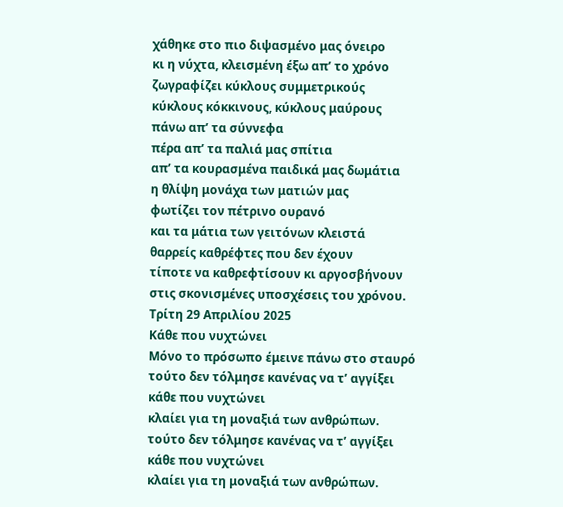χάθηκε στο πιο διψασμένο μας όνειρο
κι η νύχτα, κλεισμένη έξω απ’ το χρόνο
ζωγραφίζει κύκλους συμμετρικούς
κύκλους κόκκινους, κύκλους μαύρους
πάνω απ’ τα σύννεφα
πέρα απ’ τα παλιά μας σπίτια
απ’ τα κουρασμένα παιδικά μας δωμάτια
η θλίψη μονάχα των ματιών μας
φωτίζει τον πέτρινο ουρανό
και τα μάτια των γειτόνων κλειστά
θαρρείς καθρέφτες που δεν έχουν
τίποτε να καθρεφτίσουν κι αργοσβήνουν
στις σκονισμένες υποσχέσεις του χρόνου.
Τρίτη 29 Απριλίου 2025
Κάθε που νυχτώνει
Μόνο το πρόσωπο έμεινε πάνω στο σταυρό
τούτο δεν τόλμησε κανένας να τ’ αγγίξει
κάθε που νυχτώνει
κλαίει για τη μοναξιά των ανθρώπων.
τούτο δεν τόλμησε κανένας να τ’ αγγίξει
κάθε που νυχτώνει
κλαίει για τη μοναξιά των ανθρώπων.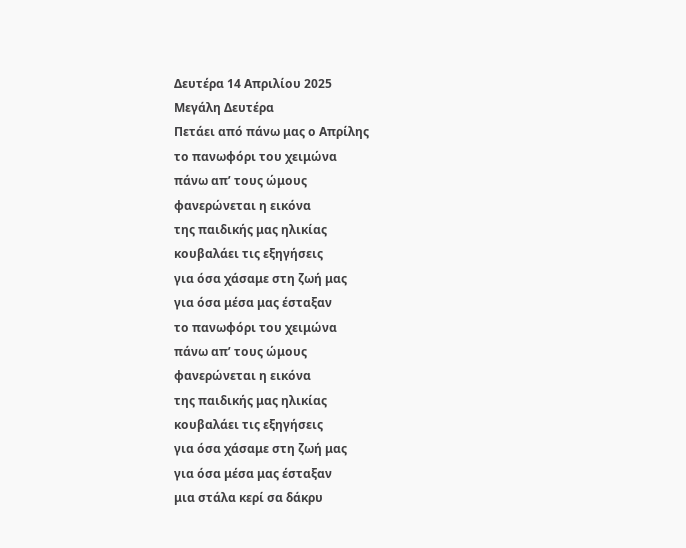Δευτέρα 14 Απριλίου 2025
Μεγάλη Δευτέρα
Πετάει από πάνω μας ο Απρίλης
το πανωφόρι του χειμώνα
πάνω απ’ τους ώμους
φανερώνεται η εικόνα
της παιδικής μας ηλικίας
κουβαλάει τις εξηγήσεις
για όσα χάσαμε στη ζωή μας
για όσα μέσα μας έσταξαν
το πανωφόρι του χειμώνα
πάνω απ’ τους ώμους
φανερώνεται η εικόνα
της παιδικής μας ηλικίας
κουβαλάει τις εξηγήσεις
για όσα χάσαμε στη ζωή μας
για όσα μέσα μας έσταξαν
μια στάλα κερί σα δάκρυ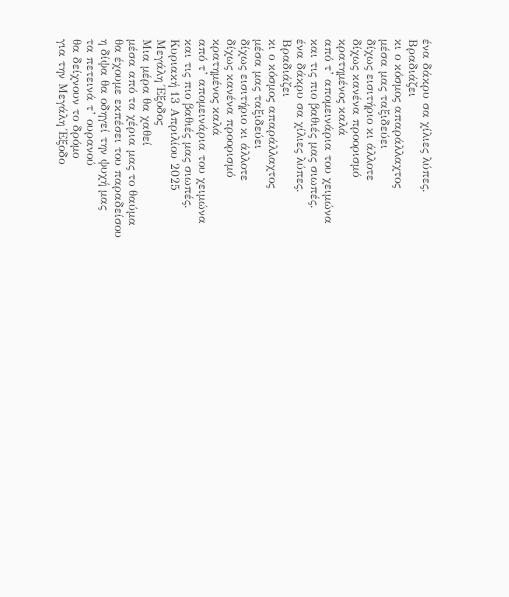ένα δάκρυ σα χίλιες λύπες.
Βραδιάζει
κι ο κόσμος απαράλλαχτος
μέσα μας ταξιδεύει
δίχως εισιτήριο κι άλλοτε
δίχως κανένα προορισμό
κρατημένος καλά
από τ’ απομεινάρια του χειμώνα
και τις πιο βαθιές μας σιωπές.
ένα δάκρυ σα χίλιες λύπες.
Βραδιάζει
κι ο κόσμος απαράλλαχτος
μέσα μας ταξιδεύει
δίχως εισιτήριο κι άλλοτε
δίχως κανένα προορισμό
κρατημένος καλά
από τ’ απομεινάρια του χειμώνα
και τις πιο βαθιές μας σιωπές.
Κυριακή 13 Απριλίου 2025
Μεγάλη Έξοδος
Μια μέρα θα χαθεί
μέσα από τα χέρια μας το θαύμα
θα έχουμε εκπέσει του παραδείσου
η δίψα θα οδηγεί την ψυχή μας
τα πετεινά τ’ ουρανού
θα δείχνουν το δρόμο
για την Μεγάλη Έξοδο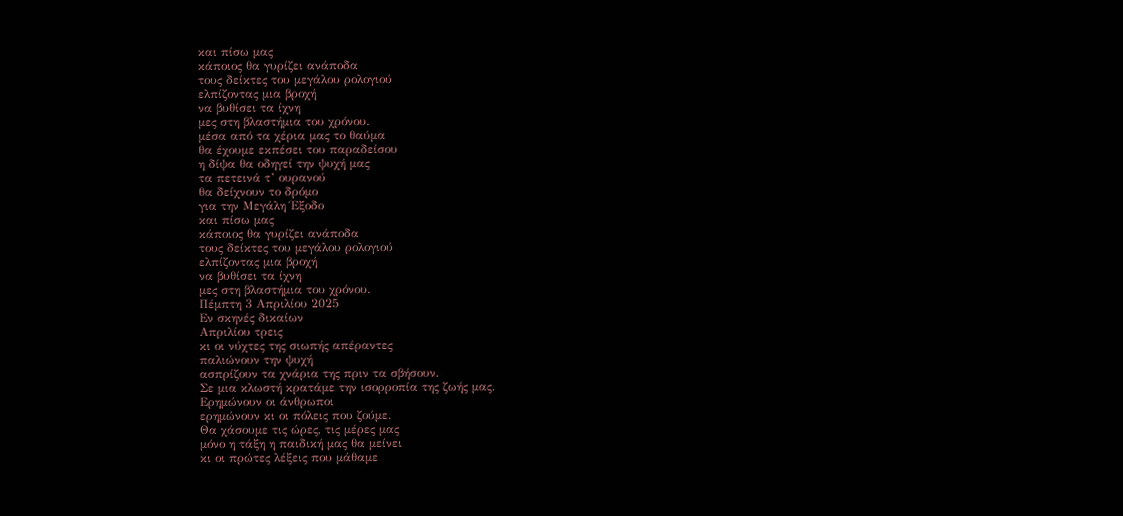και πίσω μας
κάποιος θα γυρίζει ανάποδα
τους δείκτες του μεγάλου ρολογιού
ελπίζοντας μια βροχή
να βυθίσει τα ίχνη
μες στη βλαστήμια του χρόνου.
μέσα από τα χέρια μας το θαύμα
θα έχουμε εκπέσει του παραδείσου
η δίψα θα οδηγεί την ψυχή μας
τα πετεινά τ’ ουρανού
θα δείχνουν το δρόμο
για την Μεγάλη Έξοδο
και πίσω μας
κάποιος θα γυρίζει ανάποδα
τους δείκτες του μεγάλου ρολογιού
ελπίζοντας μια βροχή
να βυθίσει τα ίχνη
μες στη βλαστήμια του χρόνου.
Πέμπτη 3 Απριλίου 2025
Εν σκηνές δικαίων
Απριλίου τρεις
κι οι νύχτες της σιωπής απέραντες
παλιώνουν την ψυχή
ασπρίζουν τα χνάρια της πριν τα σβήσουν.
Σε μια κλωστή κρατάμε την ισορροπία της ζωής μας.
Ερημώνουν οι άνθρωποι
ερημώνουν κι οι πόλεις που ζούμε.
Θα χάσουμε τις ώρες, τις μέρες μας
μόνο η τάξη η παιδική μας θα μείνει
κι οι πρώτες λέξεις που μάθαμε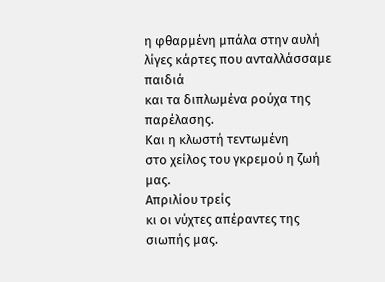η φθαρμένη μπάλα στην αυλή
λίγες κάρτες που ανταλλάσσαμε παιδιά
και τα διπλωμένα ρούχα της παρέλασης.
Και η κλωστή τεντωμένη
στο χείλος του γκρεμού η ζωή μας.
Απριλίου τρείς
κι οι νύχτες απέραντες της σιωπής μας.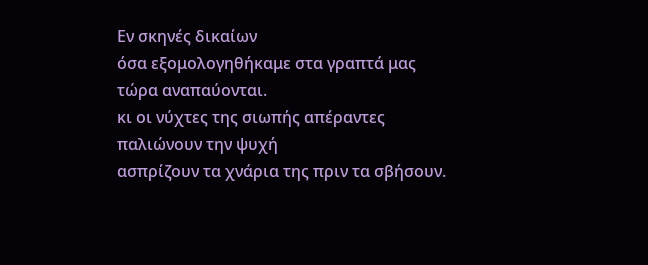Εν σκηνές δικαίων
όσα εξομολογηθήκαμε στα γραπτά μας
τώρα αναπαύονται.
κι οι νύχτες της σιωπής απέραντες
παλιώνουν την ψυχή
ασπρίζουν τα χνάρια της πριν τα σβήσουν.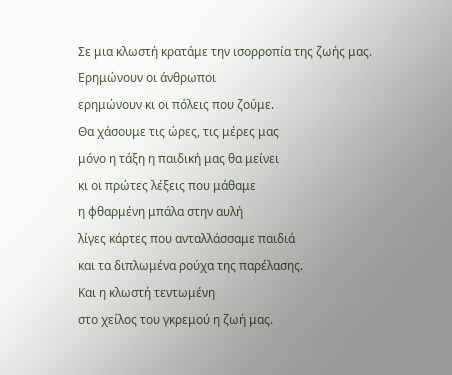Σε μια κλωστή κρατάμε την ισορροπία της ζωής μας.
Ερημώνουν οι άνθρωποι
ερημώνουν κι οι πόλεις που ζούμε.
Θα χάσουμε τις ώρες, τις μέρες μας
μόνο η τάξη η παιδική μας θα μείνει
κι οι πρώτες λέξεις που μάθαμε
η φθαρμένη μπάλα στην αυλή
λίγες κάρτες που ανταλλάσσαμε παιδιά
και τα διπλωμένα ρούχα της παρέλασης.
Και η κλωστή τεντωμένη
στο χείλος του γκρεμού η ζωή μας.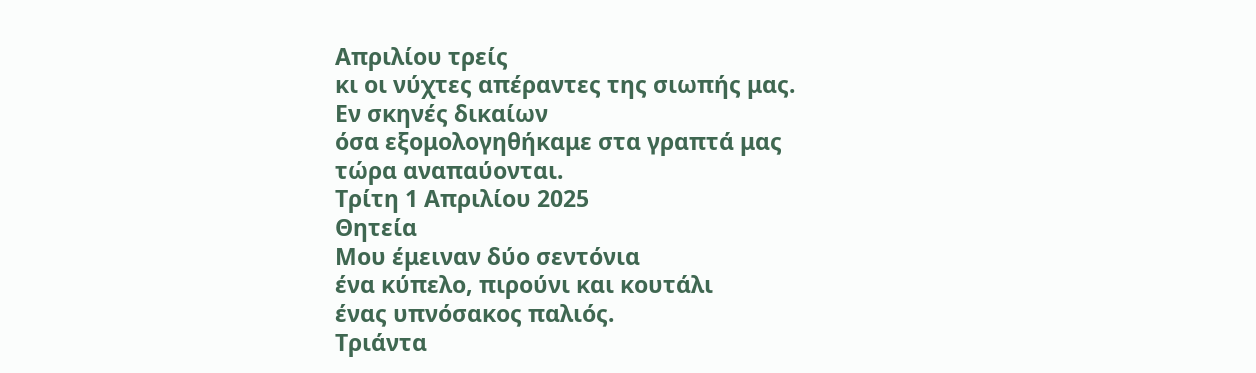Απριλίου τρείς
κι οι νύχτες απέραντες της σιωπής μας.
Εν σκηνές δικαίων
όσα εξομολογηθήκαμε στα γραπτά μας
τώρα αναπαύονται.
Τρίτη 1 Απριλίου 2025
Θητεία
Μου έμειναν δύο σεντόνια
ένα κύπελο, πιρούνι και κουτάλι
ένας υπνόσακος παλιός.
Τριάντα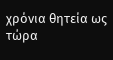χρόνια θητεία ως τώρα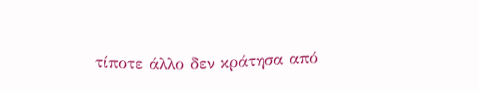τίποτε άλλο δεν κράτησα από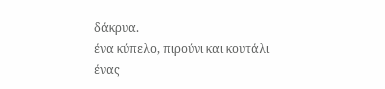δάκρυα.
ένα κύπελο, πιρούνι και κουτάλι
ένας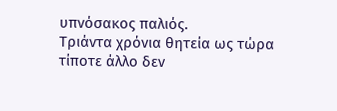υπνόσακος παλιός.
Τριάντα χρόνια θητεία ως τώρα
τίποτε άλλο δεν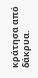κράτησα από δάκρυα.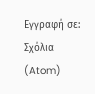Εγγραφή σε:
Σχόλια (Atom)